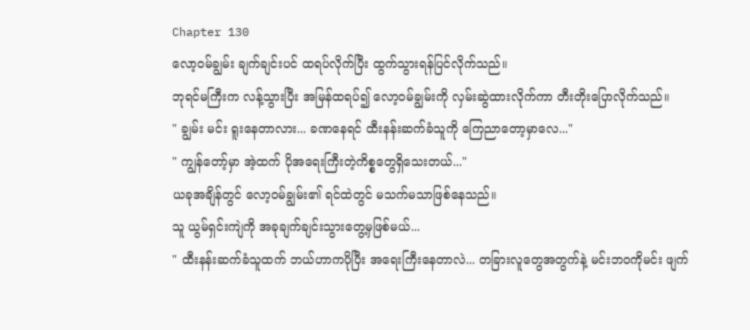Chapter 130
လော့ဝမ်ချွမ်း ချက်ချင်းပင် ထရပ်လိုက်ပြီး ထွက်သွားရန်ပြင်လိုက်သည်။
ဘုရင်မကြီးက လန့်သွားပြီး အမြန်ထရပ်၍ လော့ဝမ်ချွမ်းကို လှမ်းဆွဲထားလိုက်ကာ တီးတိုးပြောလိုက်သည်။
" ချွမ်း မင်း ရူးနေတာလား... ခဏနေရင် ထီးနန်းဆက်ခံသူကို ကြေညာတော့မှာလေ..."
" ကျွန်တော့်မှာ အဲ့ထက် ပိုအရေးကြီးတဲ့ကိစ္စတွေရှိသေးတယ်..."
ယခုအချိန်တွင် လော့ဝမ်ချွမ်း၏ ရင်ထဲတွင် မသက်မသာဖြစ်နေသည်။
သူ ယွမ်ရှင်းကျဲကို အခုချက်ချင်းသွားတွေ့မှဖြစ်မယ်...
" ထီးနန်းဆက်ခံသူထက် ဘယ်ဟာကပိုပြီး အရေးကြီးနေတာလဲ... တခြားလူတွေအတွက်နဲ့ မင်းဘဝကိုမင်း ဖျက်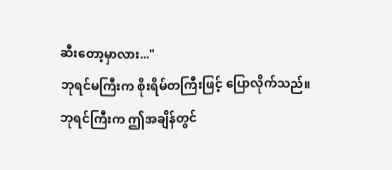ဆီးတော့မှာလား..."
ဘုရင်မကြီးက စိုးရိမ်တကြီးဖြင့် ပြောလိုက်သည်။
ဘုရင်ကြီးက ဤအချိန်တွင်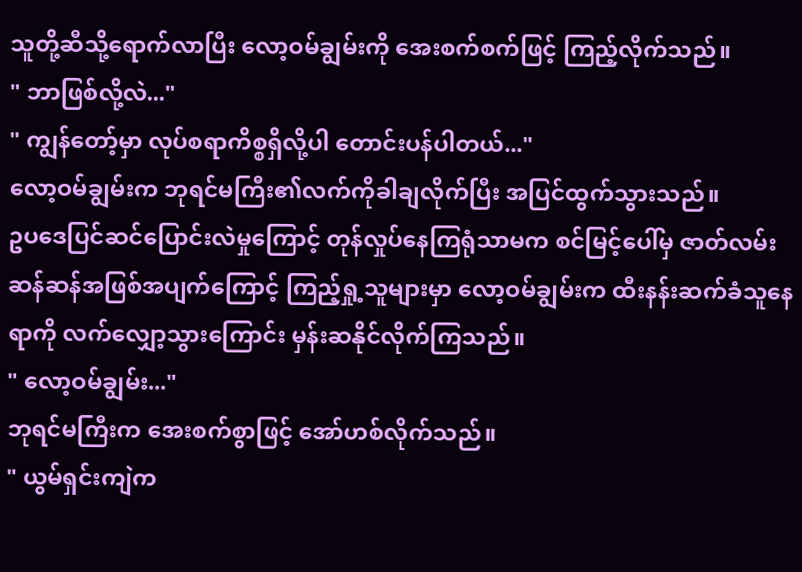သူတို့ဆီသို့ရောက်လာပြီး လော့ဝမ်ချွမ်းကို အေးစက်စက်ဖြင့် ကြည့်လိုက်သည်။
" ဘာဖြစ်လို့လဲ..."
" ကျွန်တော့်မှာ လုပ်စရာကိစ္စရှိလို့ပါ တောင်းပန်ပါတယ်..."
လော့ဝမ်ချွမ်းက ဘုရင်မကြီး၏လက်ကိုခါချလိုက်ပြီး အပြင်ထွက်သွားသည်။
ဥပဒေပြင်ဆင်ပြောင်းလဲမှုကြောင့် တုန်လှုပ်နေကြရုံသာမက စင်မြင့်ပေါ်မှ ဇာတ်လမ်းဆန်ဆန်အဖြစ်အပျက်ကြောင့် ကြည့်ရှု့သူများမှာ လော့ဝမ်ချွမ်းက ထီးနန်းဆက်ခံသူနေရာကို လက်လျှော့သွားကြောင်း မှန်းဆနိုင်လိုက်ကြသည်။
" လော့ဝမ်ချွမ်း..."
ဘုရင်မကြီးက အေးစက်စွာဖြင့် အော်ဟစ်လိုက်သည်။
" ယွမ်ရှင်းကျဲက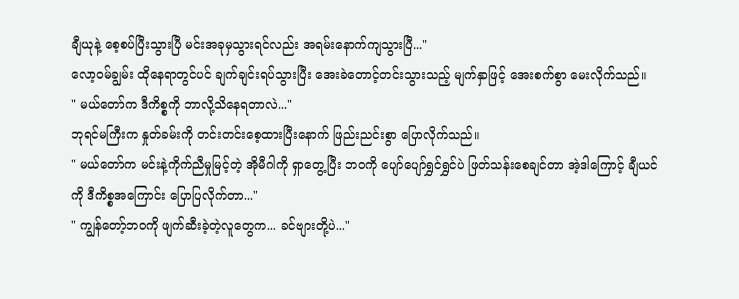ချီယုနဲ့ စေ့စပ်ပြီးသွားပြီ မင်းအခုမှသွားရင်လည်း အရမ်းနောက်ကျသွားပြီ..."
လော့ဝမ်ချွမ်း ထိုနေရာတွင်ပင် ချက်ချင်းရပ်သွားပြီး အေးခဲတောင့်တင်းသွားသည့် မျက်နှာဖြင့် အေးစက်စွာ မေးလိုက်သည်။
" မယ်တော်က ဒီကိစ္စကို ဘာလို့သိနေရတာလဲ..."
ဘုရင်မကြီးက နှုတ်ခမ်းကို တင်းတင်းစေ့ထားပြီးနောက် ဖြည်းညင်းစွာ ပြောလိုက်သည်။
" မယ်တော်က မင်းနဲ့ကိုက်ညီမှုမြင့်တဲ့ အိုမီဂါကို ရှာတွေ့ပြီး ဘဝကို ပျော်ပျော်ရွှင်ရွှင်ပဲ ဖြတ်သန်းစေချင်တာ အဲ့ဒါကြောင့် ချီယင်ကို ဒီကိစ္စအကြောင်း ပြောပြလိုက်တာ..."
" ကျွန်တော့်ဘဝကို ဖျက်ဆီးခဲ့တဲ့လူတွေက... ခင်ဗျားတို့ပဲ..."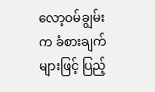လော့ဝမ်ချွမ်းက ခံစားချက်များဖြင့် ပြည့်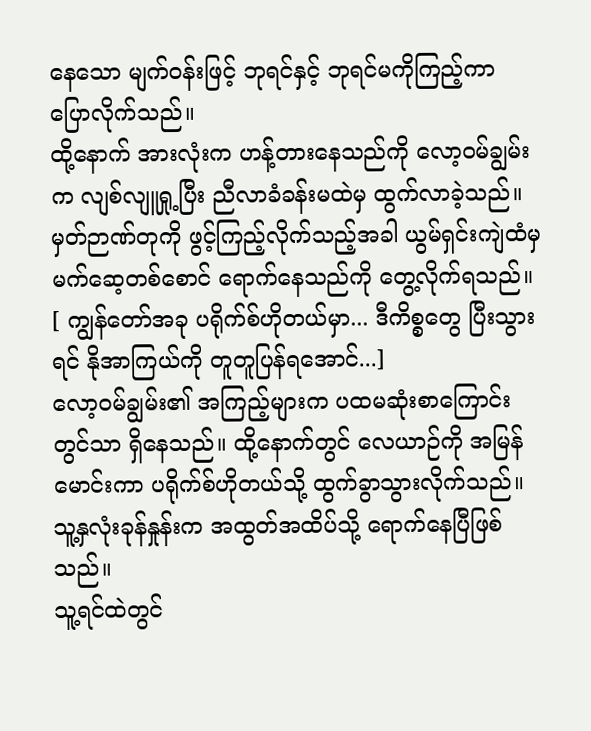နေသော မျက်ဝန်းဖြင့် ဘုရင်နှင့် ဘုရင်မကိုကြည့်ကာ ပြောလိုက်သည်။
ထို့နောက် အားလုံးက ဟန့်တားနေသည်ကို လော့ဝမ်ချွမ်းက လျစ်လျူရှု့ပြီး ညီလာခံခန်းမထဲမှ ထွက်လာခဲ့သည်။
မှတ်ဉာဏ်တုကို ဖွင့်ကြည့်လိုက်သည့်အခါ ယွမ်ရှင်းကျဲထံမှ မက်ဆေ့တစ်စောင် ရောက်နေသည်ကို တွေ့လိုက်ရသည်။
[ ကျွန်တော်အခု ပရိုက်စ်ဟိုတယ်မှာ... ဒီကိစ္စတွေ ပြီးသွားရင် နိုအာကြယ်ကို တူတူပြန်ရအောင်...]
လော့ဝမ်ချွမ်း၏ အကြည့်များက ပထမဆုံးစာကြောင်းတွင်သာ ရှိနေသည်။ ထို့နောက်တွင် လေယာဉ်ကို အမြန်မောင်းကာ ပရိုက်စ်ဟိုတယ်သို့ ထွက်ခွာသွားလိုက်သည်။
သူ့နှလုံးခုန်နှုန်းက အထွတ်အထိပ်သို့ ရောက်နေပြီဖြစ်သည်။
သူ့ရင်ထဲတွင်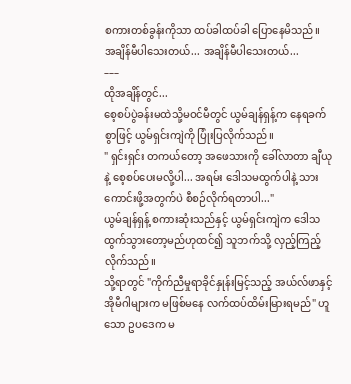စကားတစ်ခွန်းကိုသာ ထပ်ခါထပ်ခါ ပြောနေမိသည်။
အချိန်မီပါသေးတယ်... အချိန်မီပါသေးတယ်...
–––
ထိုအချိန်တွင်...
စေ့စပ်ပွဲခန်းမထဲသို့မဝင်မီတွင် ယွမ်ချန်ရှန့်က နေရခက်စွာဖြင့် ယွမ်ရှင်းကျဲကို ပြုံးပြလိုက်သည်။
" ရှင်းရှင်း တကယ်တော့ အဖေသားကို ခေါ်လာတာ ချီယုနဲ့ စေ့စပ်ပေးမလို့ပါ... အရမ်း ဒေါသမထွက်ပါနဲ့ သားကောင်းဖို့အတွက်ပဲ စီစဉ်လိုက်ရတာပါ..."
ယွမ်ချန်ရှန့် စကားဆုံးသည်နှင့် ယွမ်ရှင်းကျဲက ဒေါသထွက်သွားတော့မည်ဟုထင်၍ သူဘက်သို့ လှည့်ကြည့်လိုက်သည်။
သို့ရာတွင် "ကိုက်ညီမှုရာခိုင်နှုန်းမြင့်သည့် အယ်လ်ဖာနှင့် အိုမီဂါများက မဖြစ်မနေ လက်ထပ်ထိမ်းမြားရမည်" ဟူသော ဥပဒေက မ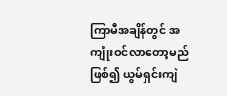ကြာမီအချိန်တွင် အကျုံးဝင်လာတော့မည်ဖြစ်၍ ယွမ်ရှင်းကျဲ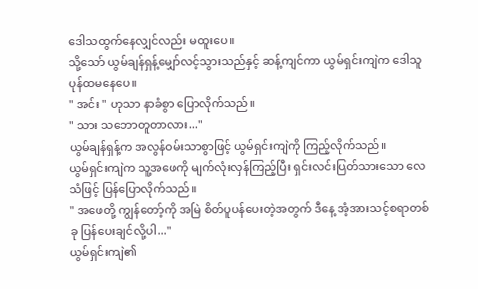ဒေါသထွက်နေလျှင်လည်း မထူးပေ။
သို့သော် ယွမ်ချန်ရှန့်မျှော်လင့်သွားသည်နှင့် ဆန့်ကျင်ကာ ယွမ်ရှင်းကျဲက ဒေါသူပုန်ထမနေပေ။
" အင်း " ဟုသာ နာခံစွာ ပြောလိုက်သည်။
" သား သဘောတူတာလား..."
ယွမ်ချန်ရှန့်က အလွန်ဝမ်းသာစွာဖြင့် ယွမ်ရှင်းကျဲကို ကြည့်လိုက်သည်။
ယွမ်ရှင်းကျဲက သူ့အဖေကို မျက်လုံးလှန်ကြည့်ပြီး ရှင်းလင်းပြတ်သားသော လေသံဖြင့် ပြန်ပြောလိုက်သည်။
" အဖေတို့ ကျွန်တော့်ကို အမြဲ စိတ်ပူပန်ပေးတဲ့အတွက် ဒီနေ့ အံ့အားသင့်စရာတစ်ခု ပြန်ပေးချင်လို့ပါ..."
ယွမ်ရှင်းကျဲ၏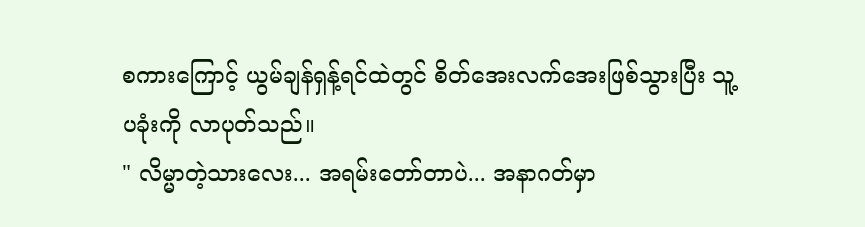စကားကြောင့် ယွမ်ချန်ရှန့်ရင်ထဲတွင် စိတ်အေးလက်အေးဖြစ်သွားပြီး သူ့ပခုံးကို လာပုတ်သည်။
" လိမ္မာတဲ့သားလေး... အရမ်းတော်တာပဲ... အနာဂတ်မှာ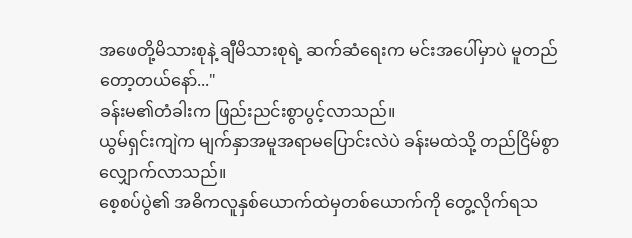အဖေတို့မိသားစုနဲ့ ချီမိသားစုရဲ့ ဆက်ဆံရေးက မင်းအပေါ်မှာပဲ မူတည်တော့တယ်နော်..."
ခန်းမ၏တံခါးက ဖြည်းညင်းစွာပွင့်လာသည်။
ယွမ်ရှင်းကျဲက မျက်နှာအမူအရာမပြောင်းလဲပဲ ခန်းမထဲသို့ တည်ငြိမ်စွာလျှောက်လာသည်။
စေ့စပ်ပွဲ၏ အဓိကလူနှစ်ယောက်ထဲမှတစ်ယောက်ကို တွေ့လိုက်ရသ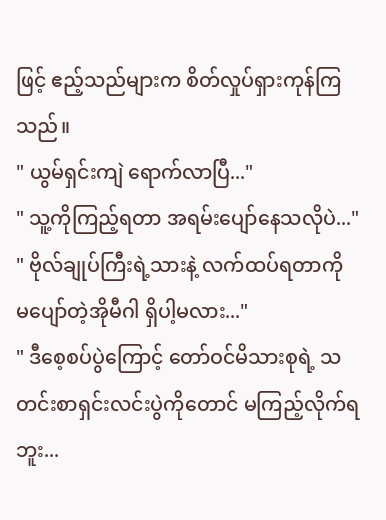ဖြင့် ဧည့်သည်များက စိတ်လှုပ်ရှားကုန်ကြသည်။
" ယွမ်ရှင်းကျဲ ရောက်လာပြီ..."
" သူ့ကိုကြည့်ရတာ အရမ်းပျော်နေသလိုပဲ..."
" ဗိုလ်ချုပ်ကြီးရဲ့သားနဲ့ လက်ထပ်ရတာကို မပျော်တဲ့အိုမီဂါ ရှိပါ့မလား..."
" ဒီစေ့စပ်ပွဲကြောင့် တော်ဝင်မိသားစုရဲ့ သတင်းစာရှင်းလင်းပွဲကိုတောင် မကြည့်လိုက်ရဘူး...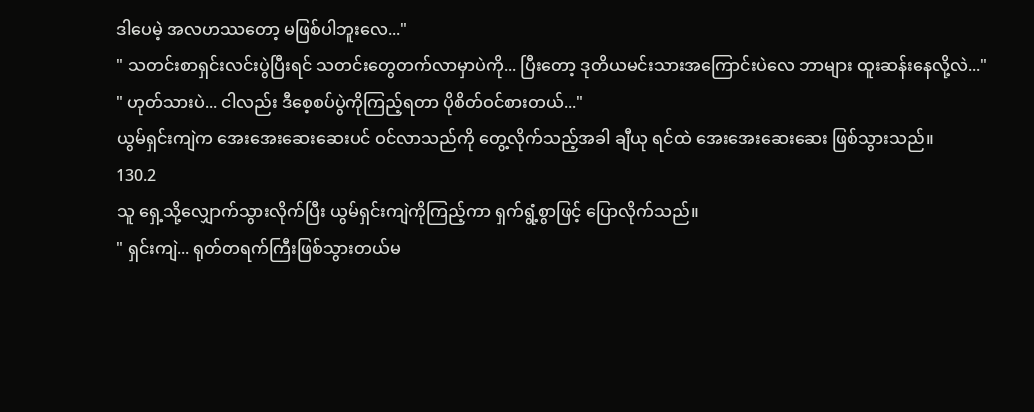ဒါပေမဲ့ အလဟဿတော့ မဖြစ်ပါဘူးလေ..."
" သတင်းစာရှင်းလင်းပွဲပြီးရင် သတင်းတွေတက်လာမှာပဲကို... ပြီးတော့ ဒုတိယမင်းသားအကြောင်းပဲလေ ဘာများ ထူးဆန်းနေလို့လဲ..."
" ဟုတ်သားပဲ... ငါလည်း ဒီစေ့စပ်ပွဲကိုကြည့်ရတာ ပိုစိတ်ဝင်စားတယ်..."
ယွမ်ရှင်းကျဲက အေးအေးဆေးဆေးပင် ဝင်လာသည်ကို တွေ့လိုက်သည့်အခါ ချီယု ရင်ထဲ အေးအေးဆေးဆေး ဖြစ်သွားသည်။
130.2
သူ ရှေ့သို့လျှောက်သွားလိုက်ပြီး ယွမ်ရှင်းကျဲကိုကြည့်ကာ ရှက်ရွံ့စွာဖြင့် ပြောလိုက်သည်။
" ရှင်းကျဲ... ရုတ်တရက်ကြီးဖြစ်သွားတယ်မ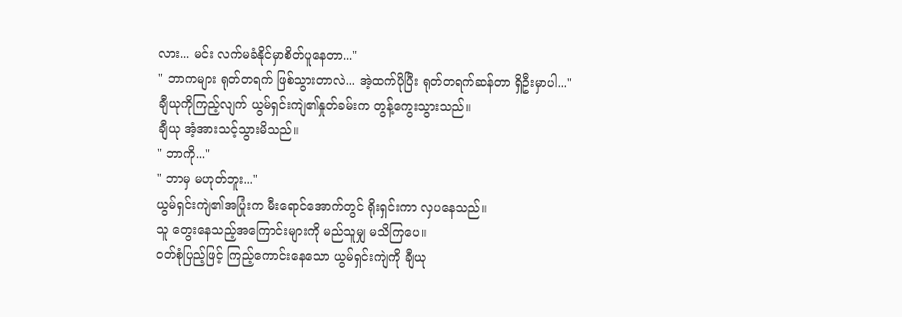လား... မင်း လက်မခံနိုင်မှာစိတ်ပူနေတာ..."
" ဘာကများ ရုတ်တရက် ဖြစ်သွားတာလဲ... အဲ့ထက်ပိုပြီး ရုတ်တရက်ဆန်တာ ရှိဦးမှာပါ..."
ချီယုကိုကြည့်လျက် ယွမ်ရှင်းကျဲ၏နှုတ်ခမ်းက တွန့်ကွေးသွားသည်။
ချီယု အံ့အားသင့်သွားမိသည်။
" ဘာကို..."
" ဘာမှ မဟုတ်ဘူး..."
ယွမ်ရှင်းကျဲ၏အပြုံးက မီးရောင်အောက်တွင် ရိုးရှင်းကာ လှပနေသည်။
သူ တွေးနေသည့်အကြောင်းများကို မည်သူမျှ မသိကြပေ။
ဝတ်စုံပြည့်ဖြင့် ကြည့်ကောင်းနေသော ယွမ်ရှင်းကျဲကို ချီယု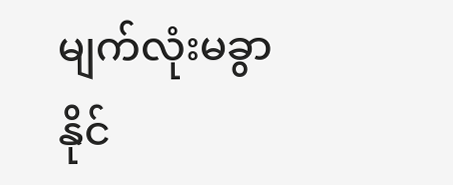မျက်လုံးမခွာနိုင်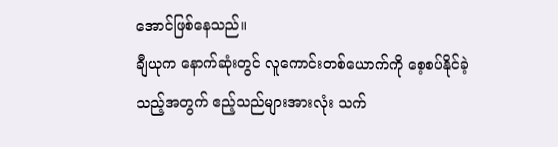အောင်ဖြစ်နေသည်။
ချီယုက နောက်ဆုံးတွင် လူကောင်းတစ်ယောက်ကို စေ့စပ်နိုင်ခဲ့သည့်အတွက် ဧည့်သည်များအားလုံး သက်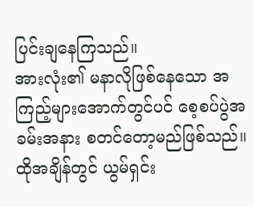ပြင်းချနေကြသည်။
အားလုံး၏ မနာလိုဖြစ်နေသော အကြည့်များအောက်တွင်ပင် စေ့စပ်ပွဲအခမ်းအနား စတင်တော့မည်ဖြစ်သည်။
ထိုအချိန်တွင် ယွမ်ရှင်း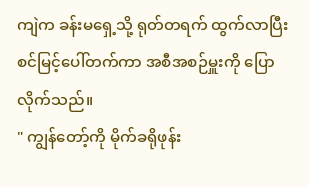ကျဲက ခန်းမရှေ့သို့ ရုတ်တရက် ထွက်လာပြီး စင်မြင့်ပေါ်တက်ကာ အစီအစဉ်မှူးကို ပြောလိုက်သည်။
" ကျွန်တော့်ကို မိုက်ခရိုဖုန်း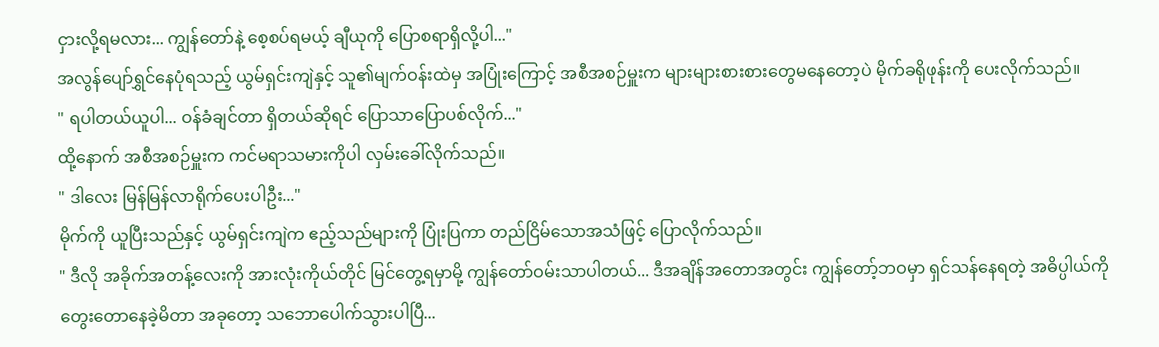ငှားလို့ရမလား... ကျွန်တော်နဲ့ စေ့စပ်ရမယ့် ချီယုကို ပြောစရာရှိလို့ပါ..."
အလွန်ပျော်ရွှင်နေပုံရသည့် ယွမ်ရှင်းကျဲနှင့် သူ၏မျက်ဝန်းထဲမှ အပြုံးကြောင့် အစီအစဉ်မှူးက များများစားစားတွေမနေတော့ပဲ မိုက်ခရိုဖုန်းကို ပေးလိုက်သည်။
" ရပါတယ်ယူပါ... ဝန်ခံချင်တာ ရှိတယ်ဆိုရင် ပြောသာပြောပစ်လိုက်..."
ထို့နောက် အစီအစဉ်မှူးက ကင်မရာသမားကိုပါ လှမ်းခေါ်လိုက်သည်။
" ဒါလေး မြန်မြန်လာရိုက်ပေးပါဦး..."
မိုက်ကို ယူပြီးသည်နှင့် ယွမ်ရှင်းကျဲက ဧည့်သည်များကို ပြုံးပြကာ တည်ငြိမ်သောအသံဖြင့် ပြောလိုက်သည်။
" ဒီလို အခိုက်အတန့်လေးကို အားလုံးကိုယ်တိုင် မြင်တွေ့ရမှာမို့ ကျွန်တော်ဝမ်းသာပါတယ်... ဒီအချိန်အတောအတွင်း ကျွန်တော့်ဘဝမှာ ရှင်သန်နေရတဲ့ အဓိပ္ပါယ်ကို တွေးတောနေခဲ့မိတာ အခုတော့ သဘောပေါက်သွားပါပြီ...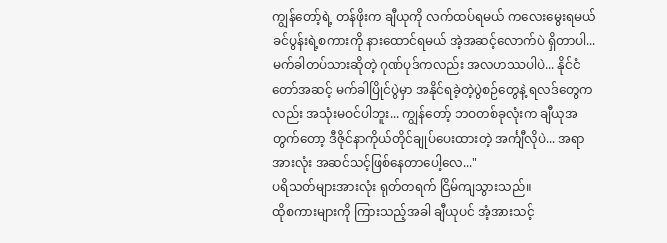ကျွန်တော့်ရဲ့ တန်ဖိုးက ချီယုကို လက်ထပ်ရမယ် ကလေးမွေးရမယ် ခင်ပွန်းရဲ့စကားကို နားထောင်ရမယ် အဲ့အဆင့်လောက်ပဲ ရှိတာပါ... မက်ခါတပ်သားဆိုတဲ့ ဂုဏ်ပုဒ်ကလည်း အလဟဿပါပဲ... နိုင်ငံတော်အဆင့် မက်ခါပြိုင်ပွဲမှာ အနိုင်ရခဲ့တဲ့ပွဲစဉ်တွေနဲ့ ရလဒ်တွေကလည်း အသုံးမဝင်ပါဘူး... ကျွန်တော့် ဘဝတစ်ခုလုံးက ချီယုအတွက်တော့ ဒီဇိုင်နာကိုယ်တိုင်ချုပ်ပေးထားတဲ့ အင်္ကျီလိုပဲ... အရာအားလုံး အဆင်သင့်ဖြစ်နေတာပေါ့လေ..."
ပရိသတ်များအားလုံး ရုတ်တရက် ငြိမ်ကျသွားသည်။
ထိုစကားများကို ကြားသည့်အခါ ချီယုပင် အံ့အားသင့်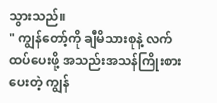သွားသည်။
" ကျွန်တော့်ကို ချီမိသားစုနဲ့ လက်ထပ်ပေးဖို့ အသည်းအသန်ကြိုးစားပေးတဲ့ ကျွန်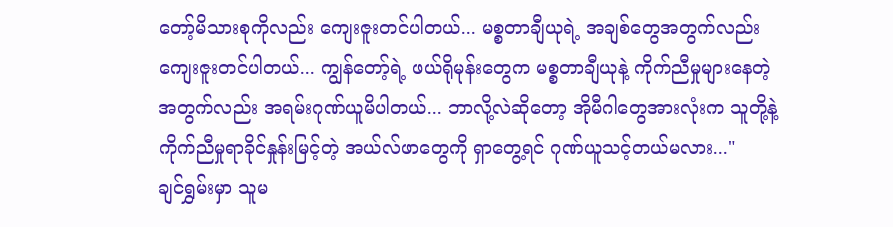တော့်မိသားစုကိုလည်း ကျေးဇူးတင်ပါတယ်... မစ္စတာချီယုရဲ့ အချစ်တွေအတွက်လည်း ကျေးဇူးတင်ပါတယ်... ကျွန်တော့်ရဲ့ ဖယ်ရိုမုန်းတွေက မစ္စတာချီယုနဲ့ ကိုက်ညီမှုများနေတဲ့အတွက်လည်း အရမ်းဂုဏ်ယူမိပါတယ်... ဘာလို့လဲဆိုတော့ အိုမီဂါတွေအားလုံးက သူတို့နဲ့ ကိုက်ညီမှုရာခိုင်နှုန်းမြင့်တဲ့ အယ်လ်ဖာတွေကို ရှာတွေ့ရင် ဂုဏ်ယူသင့်တယ်မလား..."
ချင်ရွှမ်းမှာ သူမ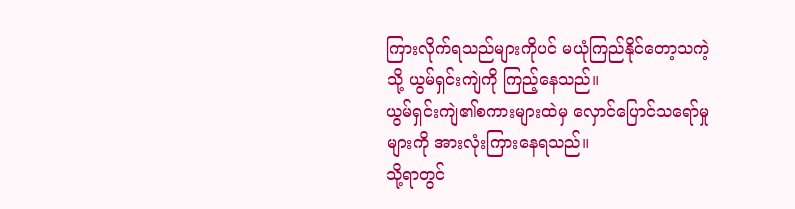ကြားလိုက်ရသည်များကိုပင် မယုံကြည်နိုင်တော့သကဲ့သို့ ယွမ်ရှင်းကျဲကို ကြည့်နေသည်။
ယွမ်ရှင်းကျဲ၏စကားများထဲမှ လှောင်ပြောင်သရော်မှုများကို အားလုံးကြားနေရသည်။
သို့ရာတွင်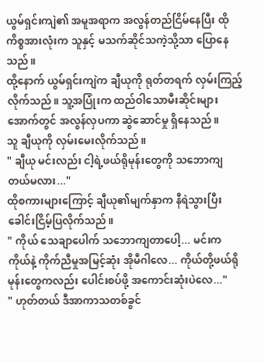ယွမ်ရှင်းကျဲ၏ အမူအရာက အလွန်တည်ငြိမ်နေပြီး ထိုကိစ္စအားလုံးက သူနှင့် မသက်ဆိုင်သကဲ့သို့သာ ပြောနေသည်။
ထို့နောက် ယွမ်ရှင်းကျဲက ချီယုကို ရုတ်တရက် လှမ်းကြည့်လိုက်သည်။ သူ့အပြုံးက ထည်ဝါသောမီးဆိုင်းများအောက်တွင် အလွန်လှပကာ ဆွဲဆောင်မှု ရှိနေသည်။
သူ ချီယုကို လှမ်းမေးလိုက်သည်။
" ချီယု မင်းလည်း ငါ့ရဲ့ဖယ်ရိုမုန်းတွေကို သဘောကျတယ်မလား..."
ထိုစကားများကြောင့် ချီယု၏မျက်နှာက နီရဲသွားပြီး ခေါင်းငြိမ့်ပြလိုက်သည်။
" ကိုယ် သေချာပေါက် သဘောကျတာပေါ့... မင်းက ကိုယ်နဲ့ ကိုက်ညီမှုအမြင့်ဆုံး အိုမီဂါလေ... ကိုယ်တို့ဖယ်ရိုမုန်းတွေကလည်း ပေါင်းစပ်ဖို့ အကောင်းဆုံးပဲလေ..."
" ဟုတ်တယ် ဒီအာကာသတစ်ခွင်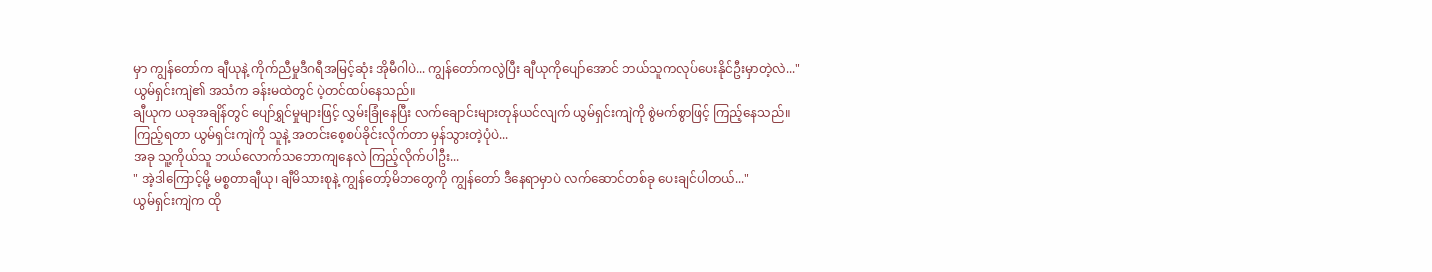မှာ ကျွန်တော်က ချီယုနဲ့ ကိုက်ညီမှုဒီဂရီအမြင့်ဆုံး အိုမီဂါပဲ... ကျွန်တော်ကလွဲပြီး ချီယုကိုပျော်အောင် ဘယ်သူကလုပ်ပေးနိုင်ဦးမှာတဲ့လဲ..."
ယွမ်ရှင်းကျဲ၏ အသံက ခန်းမထဲတွင် ပဲ့တင်ထပ်နေသည်။
ချီယုက ယခုအချိန်တွင် ပျော်ရွှင်မှုများဖြင့် လွှမ်းခြုံနေပြီး လက်ချောင်းများတုန်ယင်လျက် ယွမ်ရှင်းကျဲကို စွဲမက်စွာဖြင့် ကြည့်နေသည်။
ကြည့်ရတာ ယွမ်ရှင်းကျဲကို သူနဲ့ အတင်းစေ့စပ်ခိုင်းလိုက်တာ မှန်သွားတဲ့ပုံပဲ...
အခု သူ့ကိုယ်သူ ဘယ်လောက်သဘောကျနေလဲ ကြည့်လိုက်ပါဦး...
" အဲ့ဒါကြောင့်မို့ မစ္စတာချီယု၊ ချီမိသားစုနဲ့ ကျွန်တော့်မိဘတွေကို ကျွန်တော် ဒီနေရာမှာပဲ လက်ဆောင်တစ်ခု ပေးချင်ပါတယ်..."
ယွမ်ရှင်းကျဲက ထို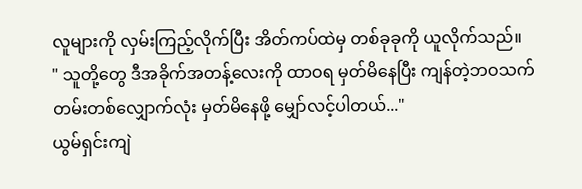လူများကို လှမ်းကြည့်လိုက်ပြီး အိတ်ကပ်ထဲမှ တစ်ခုခုကို ယူလိုက်သည်။
" သူတို့တွေ ဒီအခိုက်အတန့်လေးကို ထာဝရ မှတ်မိနေပြီး ကျန်တဲ့ဘဝသက်တမ်းတစ်လျှောက်လုံး မှတ်မိနေဖို့ မျှော်လင့်ပါတယ်..."
ယွမ်ရှင်းကျဲ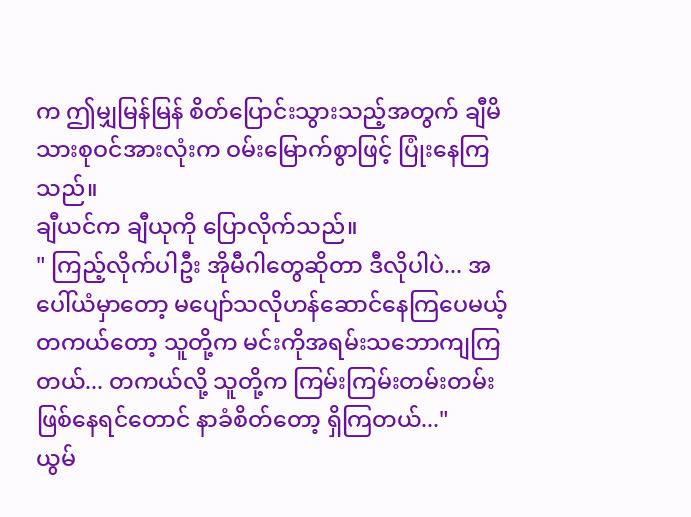က ဤမျှမြန်မြန် စိတ်ပြောင်းသွားသည့်အတွက် ချီမိသားစုဝင်အားလုံးက ဝမ်းမြောက်စွာဖြင့် ပြုံးနေကြသည်။
ချီယင်က ချီယုကို ပြောလိုက်သည်။
" ကြည့်လိုက်ပါဦး အိုမီဂါတွေဆိုတာ ဒီလိုပါပဲ... အပေါ်ယံမှာတော့ မပျော်သလိုဟန်ဆောင်နေကြပေမယ့် တကယ်တော့ သူတို့က မင်းကိုအရမ်းသဘောကျကြတယ်... တကယ်လို့ သူတို့က ကြမ်းကြမ်းတမ်းတမ်းဖြစ်နေရင်တောင် နာခံစိတ်တော့ ရှိကြတယ်..."
ယွမ်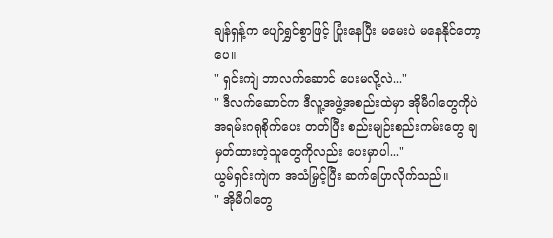ချန်ရှန့်က ပျော်ရွှင်စွာဖြင့် ပြုံးနေပြီး မမေးပဲ မနေနိုင်တော့ပေ။
" ရှင်းကျဲ ဘာလက်ဆောင် ပေးမလို့လဲ..."
" ဒီလက်ဆောင်က ဒီလူ့အဖွဲ့အစည်းထဲမှာ အိုမီဂါတွေကိုပဲ အရမ်းဂရုစိုက်ပေး တတ်ပြီး စည်းမျဉ်းစည်းကမ်းတွေ ချမှတ်ထားတဲ့သူတွေကိုလည်း ပေးမှာပါ..."
ယွမ်ရှင်းကျဲက အသံမြှင့်ပြီး ဆက်ပြောလိုက်သည်။
" အိုမီဂါတွေ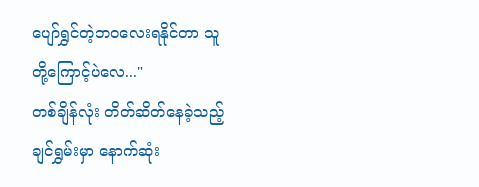ပျော်ရွှင်တဲ့ဘဝလေးရနိုင်တာ သူတို့ကြောင့်ပဲလေ..."
တစ်ချိန်လုံး တိတ်ဆိတ်နေခဲ့သည့် ချင်ရွှမ်းမှာ နောက်ဆုံး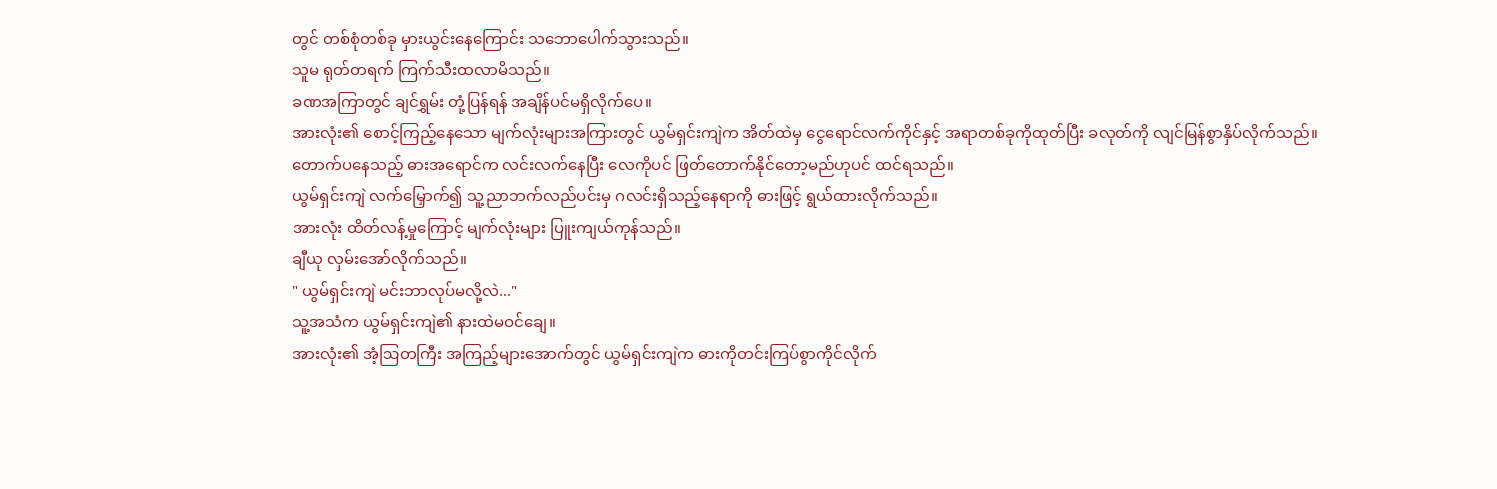တွင် တစ်စုံတစ်ခု မှားယွင်းနေကြောင်း သဘောပေါက်သွားသည်။
သူမ ရုတ်တရက် ကြက်သီးထလာမိသည်။
ခဏအကြာတွင် ချင်ရွှမ်း တုံ့ပြန်ရန် အချိန်ပင်မရှိလိုက်ပေ။
အားလုံး၏ စောင့်ကြည့်နေသော မျက်လုံးများအကြားတွင် ယွမ်ရှင်းကျဲက အိတ်ထဲမှ ငွေရောင်လက်ကိုင်နှင့် အရာတစ်ခုကိုထုတ်ပြီး ခလုတ်ကို လျင်မြန်စွာနှိပ်လိုက်သည်။
တောက်ပနေသည့် ဓားအရောင်က လင်းလက်နေပြီး လေကိုပင် ဖြတ်တောက်နိုင်တော့မည်ဟုပင် ထင်ရသည်။
ယွမ်ရှင်းကျဲ လက်မြှောက်၍ သူ့ညာဘက်လည်ပင်းမှ ဂလင်းရှိသည့်နေရာကို ဓားဖြင့် ရွယ်ထားလိုက်သည်။
အားလုံး ထိတ်လန့်မှုကြောင့် မျက်လုံးများ ပြူးကျယ်ကုန်သည်။
ချီယု လှမ်းအော်လိုက်သည်။
" ယွမ်ရှင်းကျဲ မင်းဘာလုပ်မလို့လဲ..."
သူ့အသံက ယွမ်ရှင်းကျဲ၏ နားထဲမဝင်ချေ။
အားလုံး၏ အံ့ဩတကြီး အကြည့်များအောက်တွင် ယွမ်ရှင်းကျဲက ဓားကိုတင်းကြပ်စွာကိုင်လိုက်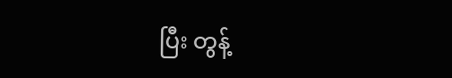ပြီး တွန့်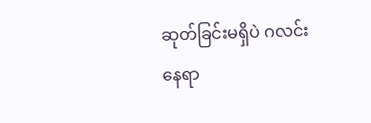ဆုတ်ခြင်းမရှိပဲ ဂလင်းနေရာ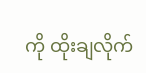ကို ထိုးချလိုက်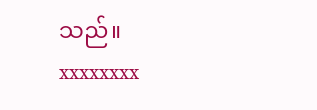သည်။
xxxxxxxx